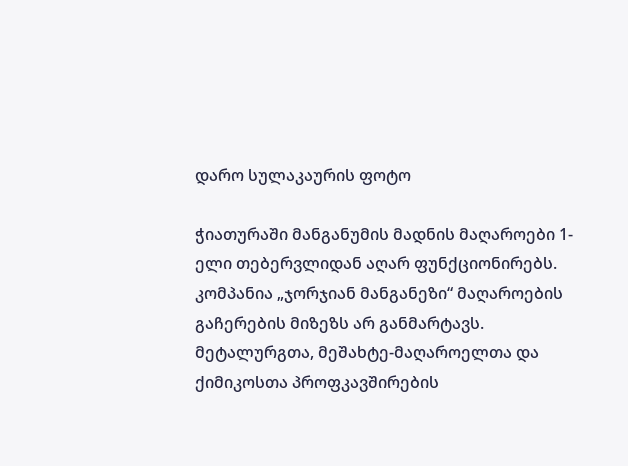დარო სულაკაურის ფოტო

ჭიათურაში მანგანუმის მადნის მაღაროები 1-ელი თებერვლიდან აღარ ფუნქციონირებს. კომპანია „ჯორჯიან მანგანეზი“ მაღაროების გაჩერების მიზეზს არ განმარტავს. მეტალურგთა, მეშახტე-მაღაროელთა და ქიმიკოსთა პროფკავშირების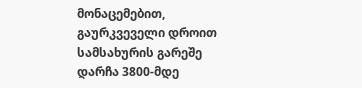მონაცემებით, გაურკვეველი დროით სამსახურის გარეშე დარჩა 3800-მდე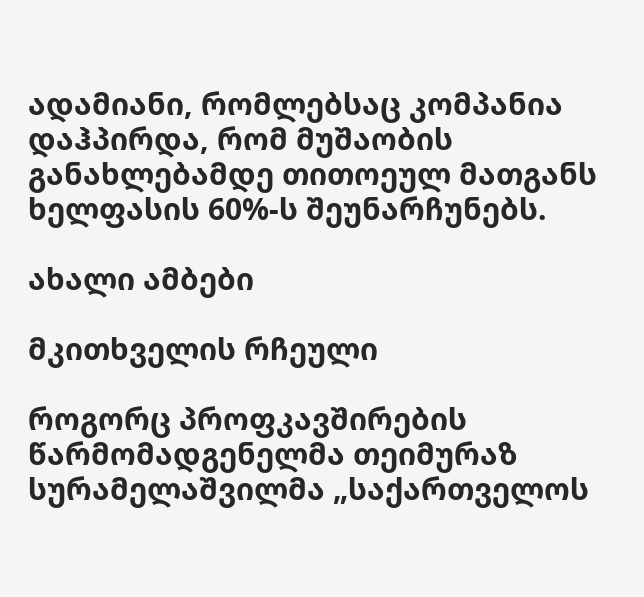ადამიანი, რომლებსაც კომპანია დაჰპირდა, რომ მუშაობის განახლებამდე თითოეულ მათგანს ხელფასის 60%-ს შეუნარჩუნებს.

ახალი ამბები

მკითხველის რჩეული

როგორც პროფკავშირების წარმომადგენელმა თეიმურაზ სურამელაშვილმა „საქართველოს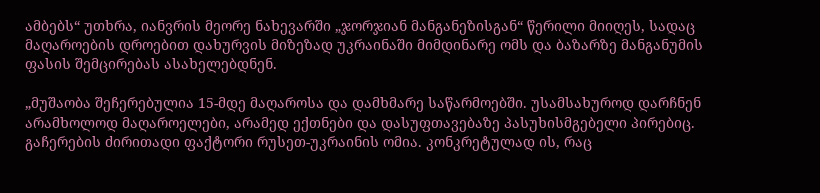ამბებს“ უთხრა, იანვრის მეორე ნახევარში „ჯორჯიან მანგანეზისგან“ წერილი მიიღეს, სადაც მაღაროების დროებით დახურვის მიზეზად უკრაინაში მიმდინარე ომს და ბაზარზე მანგანუმის ფასის შემცირებას ასახელებდნენ.

„მუშაობა შეჩერებულია 15-მდე მაღაროსა და დამხმარე საწარმოებში. უსამსახუროდ დარჩნენ არამხოლოდ მაღაროელები, არამედ ექთნები და დასუფთავებაზე პასუხისმგებელი პირებიც. გაჩერების ძირითადი ფაქტორი რუსეთ-უკრაინის ომია. კონკრეტულად ის, რაც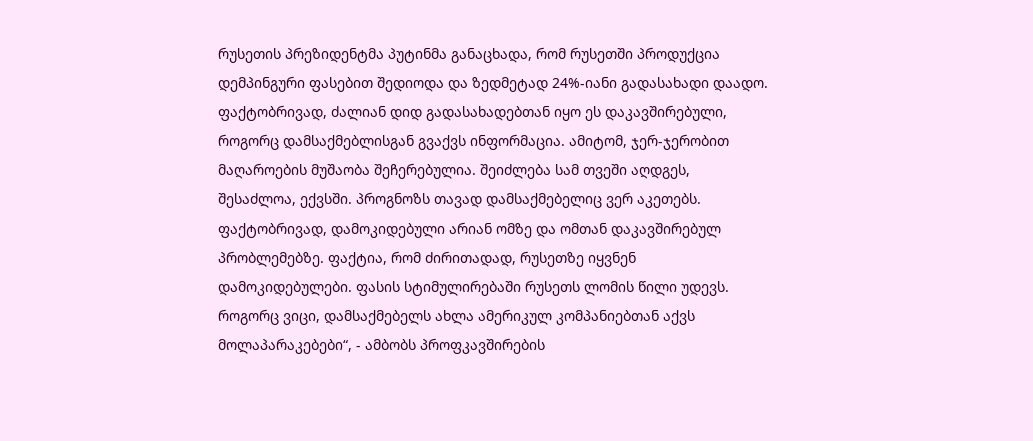რუსეთის პრეზიდენტმა პუტინმა განაცხადა, რომ რუსეთში პროდუქცია დემპინგური ფასებით შედიოდა და ზედმეტად 24%-იანი გადასახადი დაადო. ფაქტობრივად, ძალიან დიდ გადასახადებთან იყო ეს დაკავშირებული, როგორც დამსაქმებლისგან გვაქვს ინფორმაცია. ამიტომ, ჯერ-ჯერობით მაღაროების მუშაობა შეჩერებულია. შეიძლება სამ თვეში აღდგეს, შესაძლოა, ექვსში. პროგნოზს თავად დამსაქმებელიც ვერ აკეთებს. ფაქტობრივად, დამოკიდებული არიან ომზე და ომთან დაკავშირებულ პრობლემებზე. ფაქტია, რომ ძირითადად, რუსეთზე იყვნენ დამოკიდებულები. ფასის სტიმულირებაში რუსეთს ლომის წილი უდევს. როგორც ვიცი, დამსაქმებელს ახლა ამერიკულ კომპანიებთან აქვს მოლაპარაკებები“, - ამბობს პროფკავშირების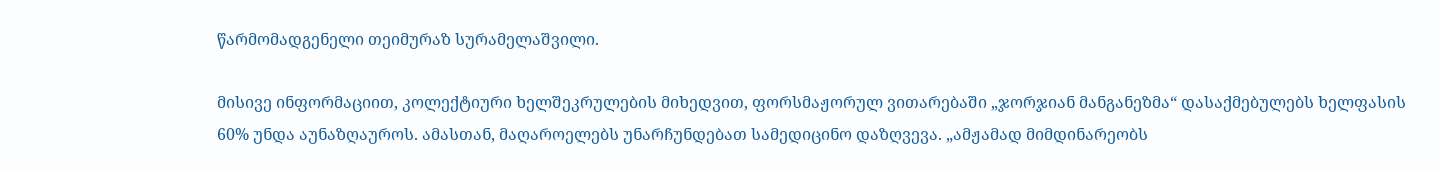წარმომადგენელი თეიმურაზ სურამელაშვილი.

მისივე ინფორმაციით, კოლექტიური ხელშეკრულების მიხედვით, ფორსმაჟორულ ვითარებაში „ჯორჯიან მანგანეზმა“ დასაქმებულებს ხელფასის 60% უნდა აუნაზღაუროს. ამასთან, მაღაროელებს უნარჩუნდებათ სამედიცინო დაზღვევა. „ამჟამად მიმდინარეობს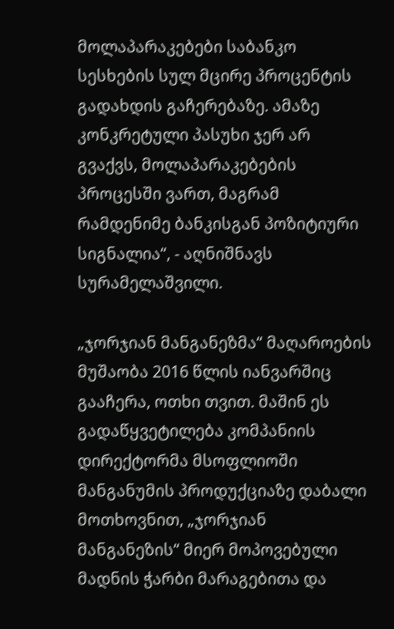მოლაპარაკებები საბანკო სესხების სულ მცირე პროცენტის გადახდის გაჩერებაზე. ამაზე კონკრეტული პასუხი ჯერ არ გვაქვს, მოლაპარაკებების პროცესში ვართ, მაგრამ რამდენიმე ბანკისგან პოზიტიური სიგნალია“, - აღნიშნავს სურამელაშვილი.

„ჯორჯიან მანგანეზმა“ მაღაროების მუშაობა 2016 წლის იანვარშიც გააჩერა, ოთხი თვით. მაშინ ეს გადაწყვეტილება კომპანიის დირექტორმა მსოფლიოში მანგანუმის პროდუქციაზე დაბალი მოთხოვნით, „ჯორჯიან მანგანეზის“ მიერ მოპოვებული მადნის ჭარბი მარაგებითა და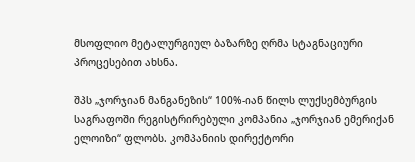მსოფლიო მეტალურგიულ ბაზარზე ღრმა სტაგნაციური პროცესებით ახსნა.

შპს „ჯორჯიან მანგანეზის“ 100%-იან წილს ლუქსემბურგის საგრაფოში რეგისტრირებული კომპანია „ჯორჯიან ემერიქან ელოიზი“ ფლობს. კომპანიის დირექტორი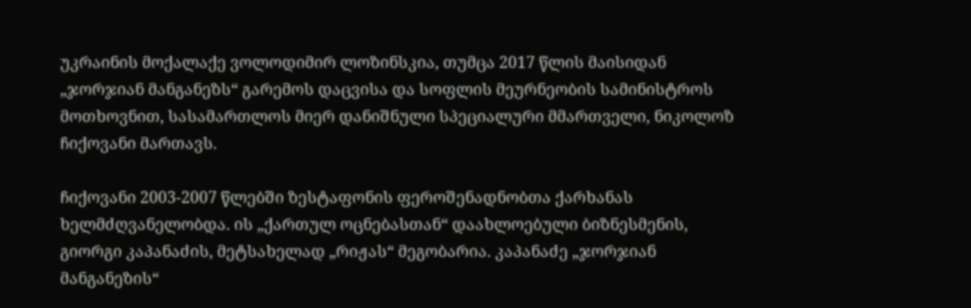უკრაინის მოქალაქე ვოლოდიმირ ლოზინსკია, თუმცა 2017 წლის მაისიდან „ჯორჯიან მანგანეზს“ გარემოს დაცვისა და სოფლის მეურნეობის სამინისტროს მოთხოვნით, სასამართლოს მიერ დანიშნული სპეციალური მმართველი, ნიკოლოზ ჩიქოვანი მართავს.

ჩიქოვანი 2003-2007 წლებში ზესტაფონის ფეროშენადნობთა ქარხანას ხელმძღვანელობდა. ის „ქართულ ოცნებასთან“ დაახლოებული ბიზნესმენის, გიორგი კაპანაძის, მეტსახელად „რიჟას“ მეგობარია. კაპანაძე „ჯორჯიან მანგანეზის“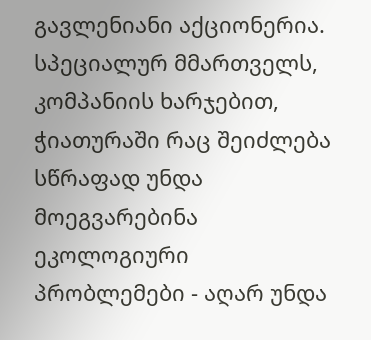გავლენიანი აქციონერია. სპეციალურ მმართველს, კომპანიის ხარჯებით, ჭიათურაში რაც შეიძლება სწრაფად უნდა მოეგვარებინა ეკოლოგიური პრობლემები - აღარ უნდა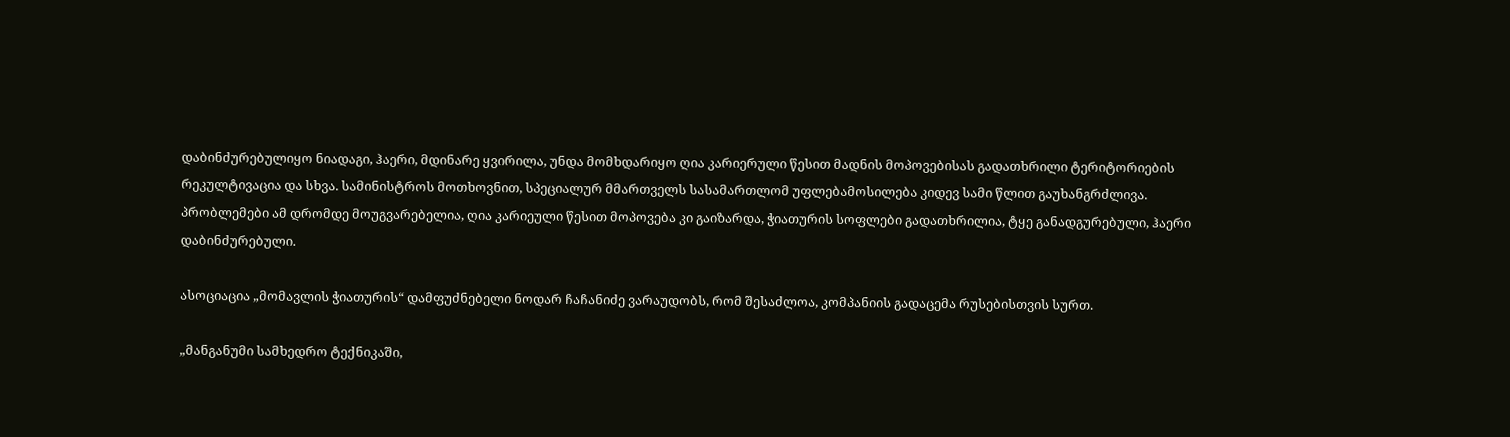დაბინძურებულიყო ნიადაგი, ჰაერი, მდინარე ყვირილა, უნდა მომხდარიყო ღია კარიერული წესით მადნის მოპოვებისას გადათხრილი ტერიტორიების რეკულტივაცია და სხვა. სამინისტროს მოთხოვნით, სპეციალურ მმართველს სასამართლომ უფლებამოსილება კიდევ სამი წლით გაუხანგრძლივა. პრობლემები ამ დრომდე მოუგვარებელია, ღია კარიეული წესით მოპოვება კი გაიზარდა, ჭიათურის სოფლები გადათხრილია, ტყე განადგურებული, ჰაერი დაბინძურებული.

ასოციაცია „მომავლის ჭიათურის“ დამფუძნებელი ნოდარ ჩაჩანიძე ვარაუდობს, რომ შესაძლოა, კომპანიის გადაცემა რუსებისთვის სურთ.

„მანგანუმი სამხედრო ტექნიკაში,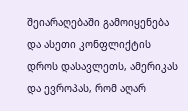შეიარაღებაში გამოიყენება და ასეთი კონფლიქტის დროს დასავლეთს, ამერიკას და ევროპას, რომ აღარ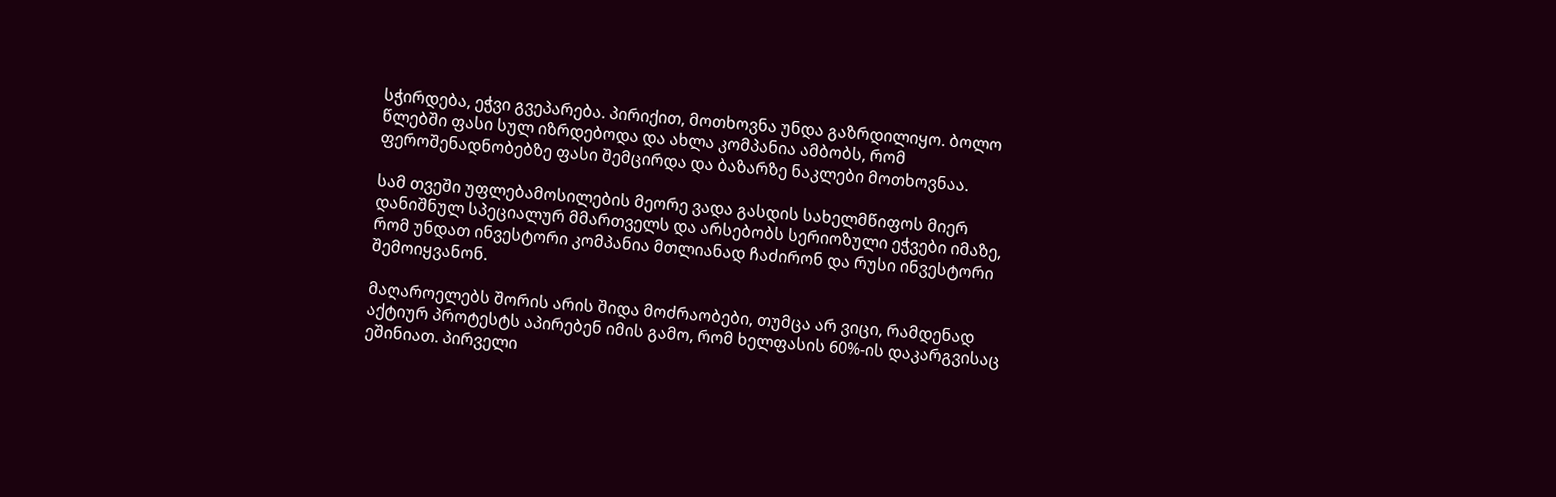სჭირდება, ეჭვი გვეპარება. პირიქით, მოთხოვნა უნდა გაზრდილიყო. ბოლო წლებში ფასი სულ იზრდებოდა და ახლა კომპანია ამბობს, რომ ფეროშენადნობებზე ფასი შემცირდა და ბაზარზე ნაკლები მოთხოვნაა.

სამ თვეში უფლებამოსილების მეორე ვადა გასდის სახელმწიფოს მიერ დანიშნულ სპეციალურ მმართველს და არსებობს სერიოზული ეჭვები იმაზე, რომ უნდათ ინვესტორი კომპანია მთლიანად ჩაძირონ და რუსი ინვესტორი შემოიყვანონ.

მაღაროელებს შორის არის შიდა მოძრაობები, თუმცა არ ვიცი, რამდენად აქტიურ პროტესტს აპირებენ იმის გამო, რომ ხელფასის 60%-ის დაკარგვისაც ეშინიათ. პირველი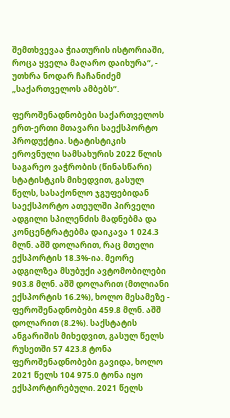შემთხვევაა ჭიათურის ისტორიაში, როცა ყველა მაღარო დაიხურა“, - უთხრა ნოდარ ჩაჩანიძემ „საქართველოს ამბებს“.

ფეროშენადნობები საქართველოს ერთ-ერთი მთავარი საექსპორტო პროდუქტია. სტატისტიკის ეროვნული სამსახურის 2022 წლის საგარეო ვაჭრობის (წინასწარი) სტატისტკის მიხედვით, გასულ წელს, სასაქონლო ჯგუფებიდან საექსპორტო ათეულში პირველი ადგილი სპილენძის მადნებმა და კონცენტრატებმა დაიკავა 1 024.3 მლნ. აშშ დოლარით, რაც მთელი ექსპორტის 18.3%-ია. მეორე ადგილზეა მსუბუქი ავტომობილები 903.8 მლნ. აშშ დოლარით (მთლიანი ექსპორტის 16.2%), ხოლო მესამეზე - ფეროშენადნობები 459.8 მლნ. აშშ დოლარით (8.2%). საქსტატის ანგარიშის მიხედვით, გასულ წელს რუსეთში 57 423.8 ტონა ფეროშენადნობები გავიდა, ხოლო 2021 წელს 104 975.0 ტონა იყო ექსპორტირებული. 2021 წელს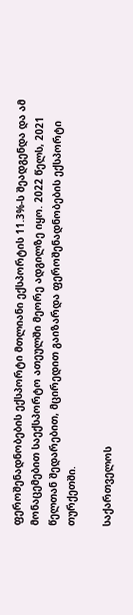ფეროშენადნობების ექსპორტი მთლიანი ექსპორტის 11.3%-ს შეადგენდა და ამ მონაცემებით საექსპორტო ათეულში მეორე ადგილზე იყო. 2022 წელს, 2021 წელთან შედარებით, მცირედით გაიზარდა ფეროშენადნობების ექსპორტი თურქეთში.

საქართველოს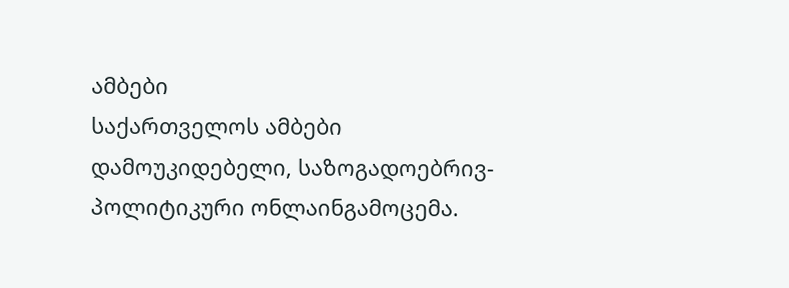ამბები
საქართველოს ამბები
დამოუკიდებელი, საზოგადოებრივ-პოლიტიკური ონლაინგამოცემა.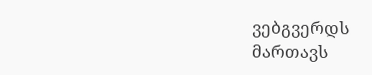ვებგვერდს მართავს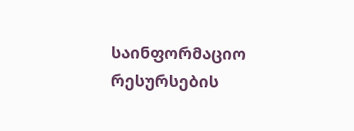საინფორმაციო რესურსების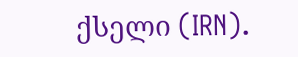ქსელი (IRN).